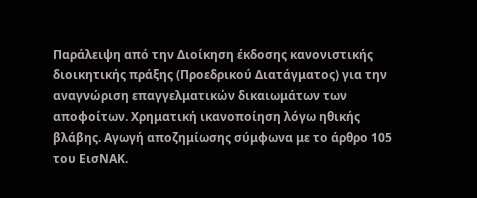Παράλειψη από την Διοίκηση έκδοσης κανονιστικής διοικητικής πράξης (Προεδρικού Διατάγματος) για την αναγνώριση επαγγελματικών δικαιωμάτων των αποφοίτων. Χρηματική ικανοποίηση λόγω ηθικής βλάβης. Αγωγή αποζημίωσης σύμφωνα με το άρθρο 105 του ΕισΝΑΚ.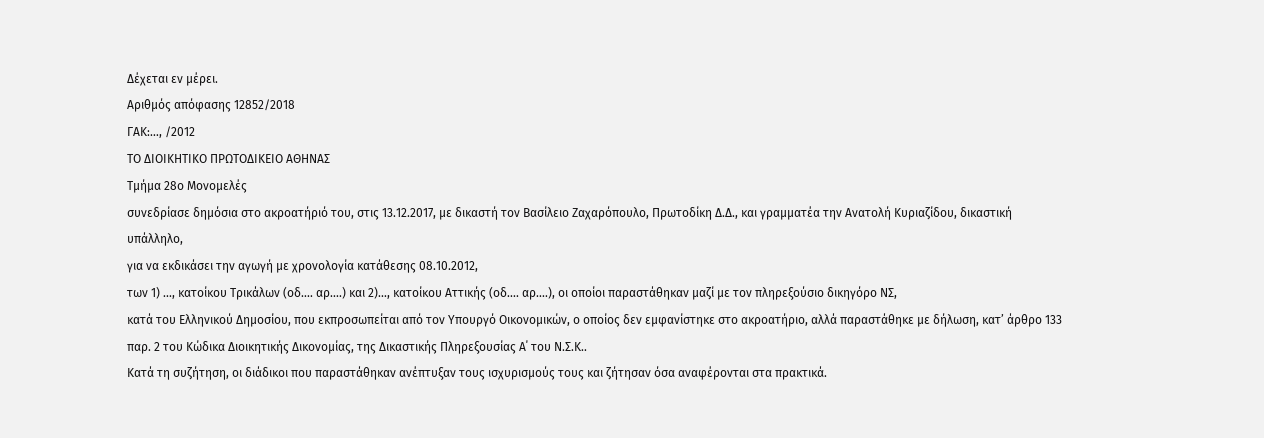Δέχεται εν μέρει.
Αριθμός απόφασης 12852/2018
ΓΑΚ:…, /2012
ΤΟ ΔΙΟΙΚΗΤΙΚΟ ΠΡΩΤΟΔΙΚΕΙΟ ΑΘΗΝΑΣ
Τμήμα 28ο Μονομελές
συνεδρίασε δημόσια στο ακροατήριό του, στις 13.12.2017, με δικαστή τον Βασίλειο Ζαχαρόπουλο, Πρωτοδίκη Δ.Δ., και γραμματέα την Ανατολή Κυριαζίδου, δικαστική υπάλληλο,
για να εκδικάσει την αγωγή με χρονολογία κατάθεσης 08.10.2012,
των 1) ..., κατοίκου Τρικάλων (οδ.... αρ....) και 2)..., κατοίκου Αττικής (οδ.... αρ....), οι οποίοι παραστάθηκαν μαζί με τον πληρεξούσιο δικηγόρο ΝΣ,
κατά του Ελληνικού Δημοσίου, που εκπροσωπείται από τον Υπουργό Οικονομικών, ο οποίος δεν εμφανίστηκε στο ακροατήριο, αλλά παραστάθηκε με δήλωση, κατ’ άρθρο 133 παρ. 2 του Κώδικα Διοικητικής Δικονομίας, της Δικαστικής Πληρεξουσίας Α΄ του Ν.Σ.Κ..
Κατά τη συζήτηση, οι διάδικοι που παραστάθηκαν ανέπτυξαν τους ισχυρισμούς τους και ζήτησαν όσα αναφέρονται στα πρακτικά.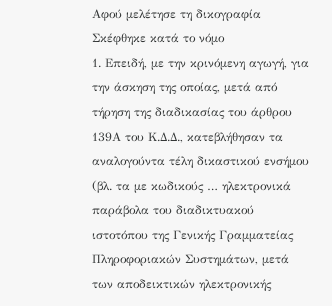Αφού μελέτησε τη δικογραφία
Σκέφθηκε κατά το νόμο
1. Επειδή, με την κρινόμενη αγωγή, για την άσκηση της οποίας, μετά από τήρηση της διαδικασίας του άρθρου 139Α του Κ.Δ.Δ., κατεβλήθησαν τα αναλογούντα τέλη δικαστικού ενσήμου (βλ. τα με κωδικούς … ηλεκτρονικά παράβολα του διαδικτυακού ιστοτόπου της Γενικής Γραμματείας Πληροφοριακών Συστημάτων, μετά των αποδεικτικών ηλεκτρονικής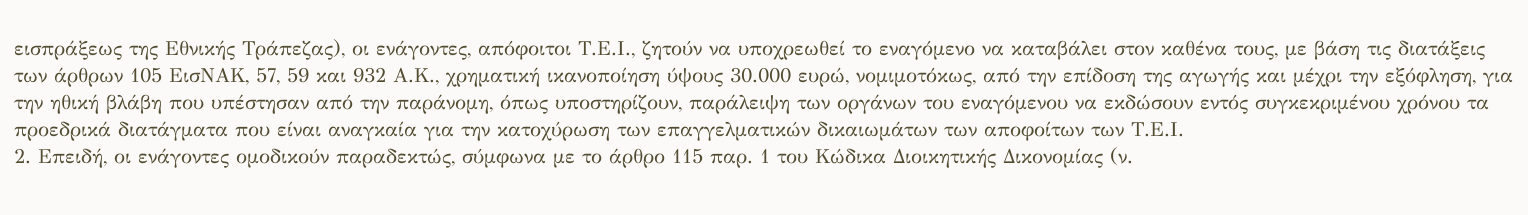εισπράξεως της Εθνικής Τράπεζας), οι ενάγοντες, απόφοιτοι Τ.Ε.Ι., ζητούν να υποχρεωθεί το εναγόμενο να καταβάλει στον καθένα τους, με βάση τις διατάξεις των άρθρων 105 ΕισΝΑΚ, 57, 59 και 932 Α.Κ., χρηματική ικανοποίηση ύψους 30.000 ευρώ, νομιμοτόκως, από την επίδοση της αγωγής και μέχρι την εξόφληση, για την ηθική βλάβη που υπέστησαν από την παράνομη, όπως υποστηρίζουν, παράλειψη των οργάνων του εναγόμενου να εκδώσουν εντός συγκεκριμένου χρόνου τα προεδρικά διατάγματα που είναι αναγκαία για την κατοχύρωση των επαγγελματικών δικαιωμάτων των αποφοίτων των Τ.Ε.Ι.
2. Επειδή, οι ενάγοντες ομοδικούν παραδεκτώς, σύμφωνα με το άρθρο 115 παρ. 1 του Κώδικα Διοικητικής Δικονομίας (ν.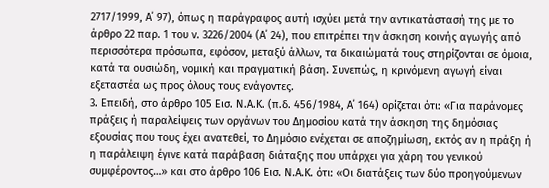2717/1999, Α΄ 97), όπως η παράγραφος αυτή ισχύει μετά την αντικατάστασή της με το άρθρο 22 παρ. 1 του ν. 3226/2004 (Α΄ 24), που επιτρέπει την άσκηση κοινής αγωγής από περισσότερα πρόσωπα, εφόσον, μεταξύ άλλων, τα δικαιώματά τους στηρίζονται σε όμοια, κατά τα ουσιώδη, νομική και πραγματική βάση. Συνεπώς, η κρινόμενη αγωγή είναι εξεταστέα ως προς όλους τους ενάγοντες.
3. Επειδή, στο άρθρο 105 Εισ. Ν.Α.Κ. (π.δ. 456/1984, Α΄ 164) ορίζεται ότι: «Για παράνομες πράξεις ή παραλείψεις των οργάνων του Δημοσίου κατά την άσκηση της δημόσιας εξουσίας που τους έχει ανατεθεί, το Δημόσιο ενέχεται σε αποζημίωση, εκτός αν η πράξη ή η παράλειψη έγινε κατά παράβαση διάταξης που υπάρχει για χάρη του γενικού συμφέροντος…» και στο άρθρο 106 Εισ. Ν.Α.Κ. ότι: «Οι διατάξεις των δύο προηγούμενων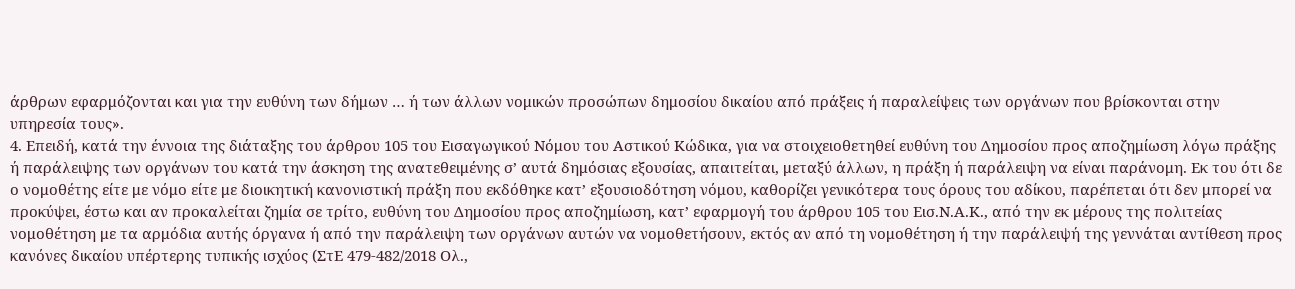άρθρων εφαρμόζονται και για την ευθύνη των δήμων … ή των άλλων νομικών προσώπων δημοσίου δικαίου από πράξεις ή παραλείψεις των οργάνων που βρίσκονται στην υπηρεσία τους».
4. Επειδή, κατά την έννοια της διάταξης του άρθρου 105 του Εισαγωγικού Νόμου του Αστικού Κώδικα, για να στοιχειοθετηθεί ευθύνη του Δημοσίου προς αποζημίωση λόγω πράξης ή παράλειψης των οργάνων του κατά την άσκηση της ανατεθειμένης σ’ αυτά δημόσιας εξουσίας, απαιτείται, μεταξύ άλλων, η πράξη ή παράλειψη να είναι παράνομη. Εκ του ότι δε ο νομοθέτης είτε με νόμο είτε με διοικητική κανονιστική πράξη που εκδόθηκε κατ’ εξουσιοδότηση νόμου, καθορίζει γενικότερα τους όρους του αδίκου, παρέπεται ότι δεν μπορεί να προκύψει, έστω και αν προκαλείται ζημία σε τρίτο, ευθύνη του Δημοσίου προς αποζημίωση, κατ’ εφαρμογή του άρθρου 105 του Εισ.Ν.Α.Κ., από την εκ μέρους της πολιτείας νομοθέτηση με τα αρμόδια αυτής όργανα ή από την παράλειψη των οργάνων αυτών να νομοθετήσουν, εκτός αν από τη νομοθέτηση ή την παράλειψή της γεννάται αντίθεση προς κανόνες δικαίου υπέρτερης τυπικής ισχύος (ΣτΕ 479-482/2018 Ολ.,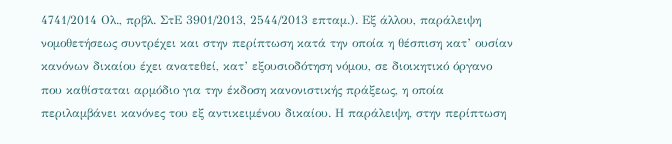4741/2014 Ολ., πρβλ. ΣτΕ 3901/2013, 2544/2013 επταμ.). Εξ άλλου, παράλειψη νομοθετήσεως συντρέχει και στην περίπτωση κατά την οποία η θέσπιση κατ’ ουσίαν κανόνων δικαίου έχει ανατεθεί, κατ’ εξουσιοδότηση νόμου, σε διοικητικό όργανο που καθίσταται αρμόδιο για την έκδοση κανονιστικής πράξεως, η οποία περιλαμβάνει κανόνες του εξ αντικειμένου δικαίου. Η παράλειψη, στην περίπτωση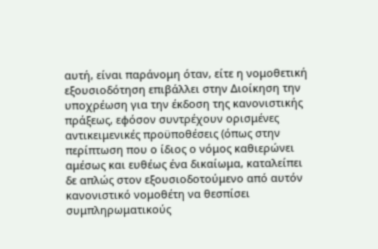αυτή, είναι παράνομη όταν, είτε η νομοθετική εξουσιοδότηση επιβάλλει στην Διοίκηση την υποχρέωση για την έκδοση της κανονιστικής πράξεως, εφόσον συντρέχουν ορισμένες αντικειμενικές προϋποθέσεις (όπως στην περίπτωση που ο ίδιος ο νόμος καθιερώνει αμέσως και ευθέως ένα δικαίωμα, καταλείπει δε απλώς στον εξουσιοδοτούμενο από αυτόν κανονιστικό νομοθέτη να θεσπίσει συμπληρωματικούς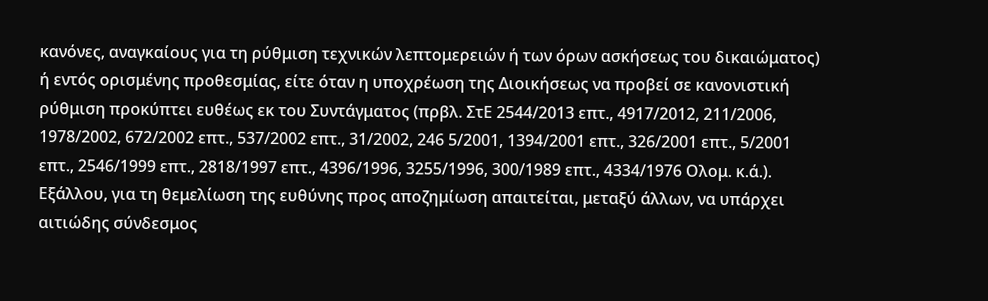κανόνες, αναγκαίους για τη ρύθμιση τεχνικών λεπτομερειών ή των όρων ασκήσεως του δικαιώματος) ή εντός ορισμένης προθεσμίας, είτε όταν η υποχρέωση της Διοικήσεως να προβεί σε κανονιστική ρύθμιση προκύπτει ευθέως εκ του Συντάγματος (πρβλ. ΣτΕ 2544/2013 επτ., 4917/2012, 211/2006, 1978/2002, 672/2002 επτ., 537/2002 επτ., 31/2002, 246 5/2001, 1394/2001 επτ., 326/2001 επτ., 5/2001 επτ., 2546/1999 επτ., 2818/1997 επτ., 4396/1996, 3255/1996, 300/1989 επτ., 4334/1976 Ολομ. κ.ά.). Εξάλλου, για τη θεμελίωση της ευθύνης προς αποζημίωση απαιτείται, μεταξύ άλλων, να υπάρχει αιτιώδης σύνδεσμος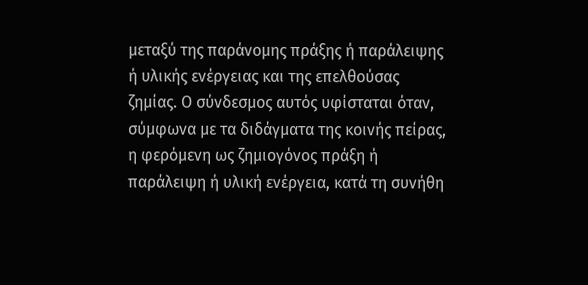μεταξύ της παράνομης πράξης ή παράλειψης ή υλικής ενέργειας και της επελθούσας ζημίας. Ο σύνδεσμος αυτός υφίσταται όταν, σύμφωνα με τα διδάγματα της κοινής πείρας, η φερόμενη ως ζημιογόνος πράξη ή παράλειψη ή υλική ενέργεια, κατά τη συνήθη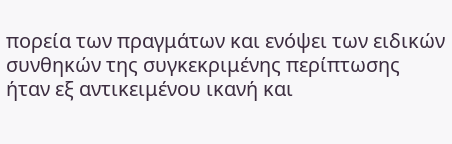πορεία των πραγμάτων και ενόψει των ειδικών συνθηκών της συγκεκριμένης περίπτωσης ήταν εξ αντικειμένου ικανή και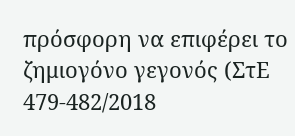πρόσφορη να επιφέρει το ζημιογόνο γεγονός (ΣτΕ 479-482/2018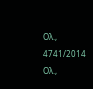Ολ., 4741/2014 Ολ.,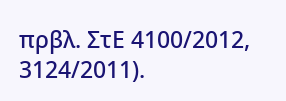πρβλ. ΣτΕ 4100/2012, 3124/2011).